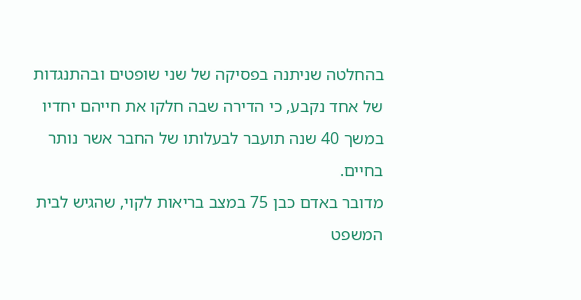בהחלטה שניתנה בפסיקה של שני שופטים ובהתנגדות של אחד נקבע, כי הדירה שבה חלקו את חייהם יחדיו במשך 40 שנה תועבר לבעלותו של החבר אשר נותר בחיים.
מדובר באדם כבן 75 במצב בריאות לקוי, שהגיש לבית המשפט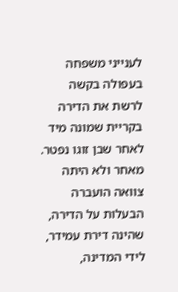לענייני משפחה בעפולה בקשה לרשת את הדירה בקריית שמונה מיד לאחר שבן זוגו נפטר. מאחר ולא היתה צוואה הועברה הבעלות על הדירה, שהינה דירת עמידר, לידי המדינה,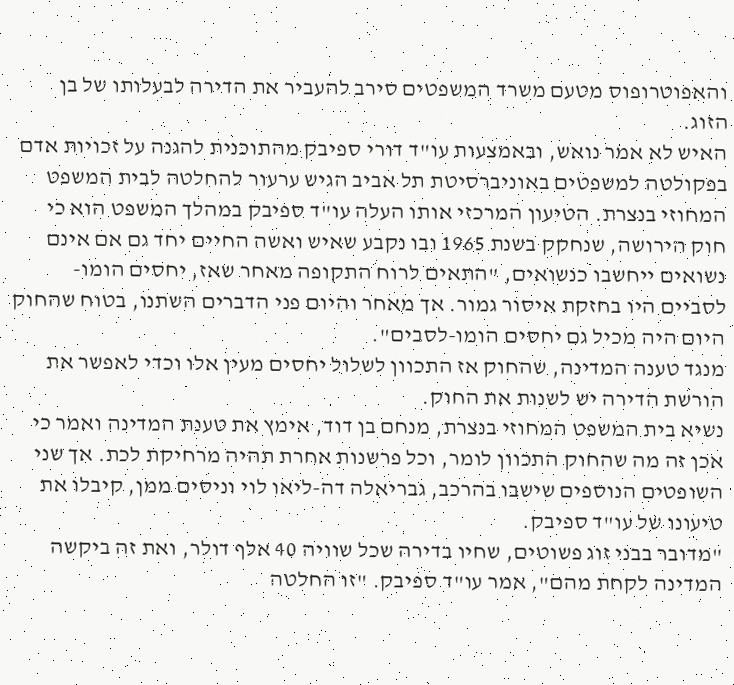והאפוטרופוס מטעם משרד המשפטים סירב להעביר את הדירה לבעלותו של בן הזוג.
האיש לא אמר נואש, ובאמצעות עו"ד דורי ספיבק מהתוכנית להגנה על זכויות אדם בפקולטה למשפטים באוניברסיטת תל אביב הגיש ערעור להחלטה לבית המשפט המחוזי בנצרת. הטיעון המרכזי אותו העלה עו"ד ספיבק במהלך המשפט הוא כי חוק הירושה, שנחקק בשנת 1965 ובו נקבע שאיש ואשה החיים יחד גם אם אינם נשואים ייחשבו כנשואים, "התאים לרוח התקופה מאחר שאז, יחסים הומו-לסביים היו בחזקת איסור גמור. אך מאחר והיום פני הדברים השתנו, בטוח שהחוק היום היה מכיל גם יחסים הומו-לסבים".
מנגד טענה המדינה, שהחוק אז התכוון לשלול יחסים מעין אלו וכדי לאפשר את הורשת הדירה יש לשנות את החוק.
נשיא בית המשפט המחוזי בנצרת, מנחם בן דוד, אימץ את טענת המדינה ואמר כי אכן זה מה שהחוק התכוון לומר, וכל פרשנות אחרת תהיה מרחיקת לכת. אך שני השופטים הנוספים שישבו בהרכב, גבריאלה דה-ליאו לוי וניסים ממן, קיבלו את טיעונו של עו"ד ספיבק.
"מדובר בבני זוג פשוטים, שחיו בדירה שכל שוויה 40 אלף דולר, ואת זה ביקשה המדינה לקחת מהם", אמר עו"ד ספיבק. "זו החלטה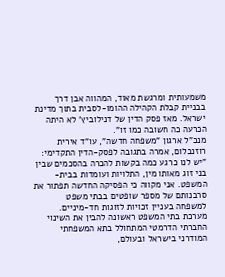משמעותית ומרגשת מאוד, המהווה אבן דרך בבניית קבלת הקהילה ההומו-לסבית בתוך מדינת ישראל. מאז פסק הדין של דנילוביץ' לא היתה הכרעה כה חשובה כמו זו".
מנכ"ל ארגון "משפחה חדשה", עו"ד אירית רוזנבלום, אמרה בתגובה לפסק-הדין התקדימי: "יש לנו כרגע כמה בקשות להכרה בהסכמים שבין בני זוג מאותו מין, התלויות ועומדות בבית-המשפט. אני מקווה כי הפסיקה החדשה תפתור את סרבנותם של מספר שופטים בבתי משפט למשפחה בעניין זכויות לזוגות חד-מיניים. מערכת בתי המשפט ראשונה להבין את השינוי החברתי הדרמטי המתחולל בתא המשפחתי המודרני בישראל ובעולם,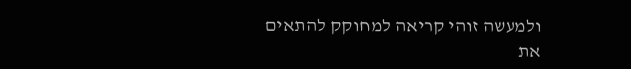ולמעשה זוהי קריאה למחוקק להתאים את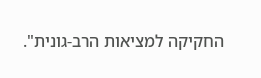החקיקה למציאות הרב-גונית".